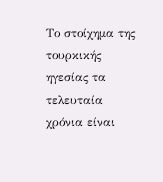Το στοίχημα της τουρκικής ηγεσίας τα τελευταία χρόνια είναι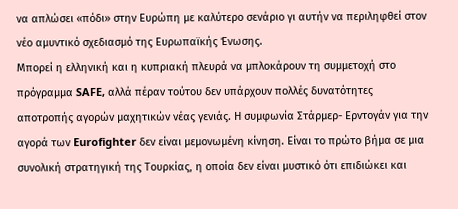να απλώσει «πόδι» στην Ευρώπη με καλύτερο σενάριο γι αυτήν να περιληφθεί στον νέο αμυντικό σχεδιασμό της Ευρωπαϊκής Ένωσης.
Μπορεί η ελληνική και η κυπριακή πλευρά να μπλοκάρουν τη συμμετοχή στο πρόγραμμα SAFE, αλλά πέραν τούτου δεν υπάρχουν πολλές δυνατότητες αποτροπής αγορών μαχητικών νέας γενιάς. Η συμφωνία Στάρμερ- Ερντογάν για την αγορά των Eurofighter δεν είναι μεμονωμένη κίνηση. Είναι το πρώτο βήμα σε μια συνολική στρατηγική της Τουρκίας, η οποία δεν είναι μυστικό ότι επιδιώκει και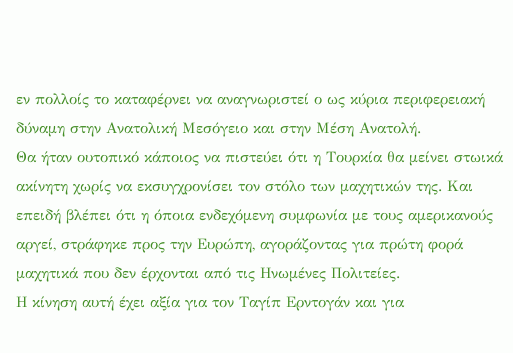εν πολλοίς το καταφέρνει να αναγνωριστεί ο ως κύρια περιφερειακή δύναμη στην Ανατολική Μεσόγειο και στην Μέση Ανατολή.
Θα ήταν ουτοπικό κάποιος να πιστεύει ότι η Τουρκία θα μείνει στωικά ακίνητη χωρίς να εκσυγχρονίσει τον στόλο των μαχητικών της. Και επειδή βλέπει ότι η όποια ενδεχόμενη συμφωνία με τους αμερικανούς αργεί, στράφηκε προς την Ευρώπη, αγοράζοντας για πρώτη φορά μαχητικά που δεν έρχονται από τις Ηνωμένες Πολιτείες.
Η κίνηση αυτή έχει αξία για τον Ταγίπ Ερντογάν και για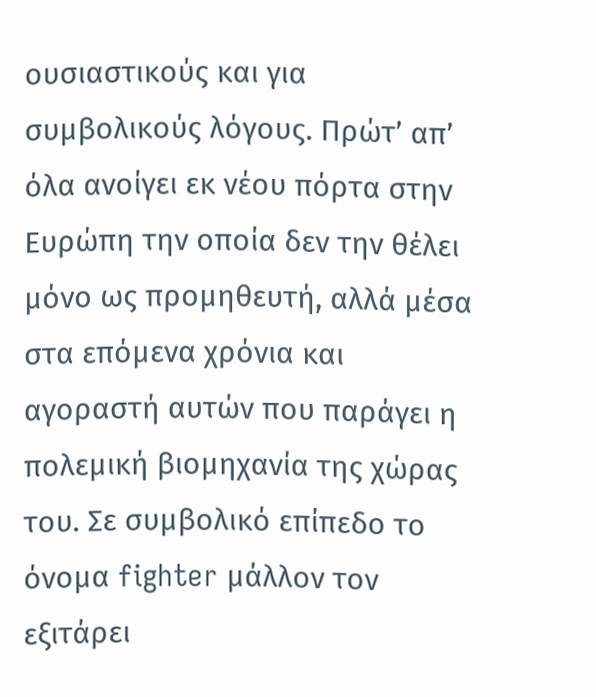ουσιαστικούς και για συμβολικούς λόγους. Πρώτ’ απ’ όλα ανοίγει εκ νέου πόρτα στην Ευρώπη την οποία δεν την θέλει μόνο ως προμηθευτή, αλλά μέσα στα επόμενα χρόνια και αγοραστή αυτών που παράγει η πολεμική βιομηχανία της χώρας του. Σε συμβολικό επίπεδο το όνομα fighter μάλλον τον εξιτάρει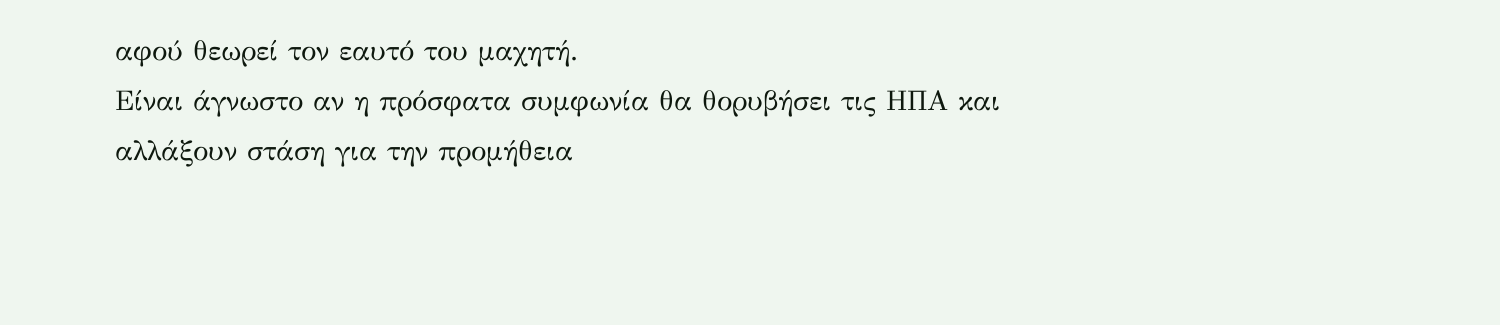αφού θεωρεί τον εαυτό του μαχητή.
Είναι άγνωστο αν η πρόσφατα συμφωνία θα θορυβήσει τις ΗΠΑ και αλλάξουν στάση για την προμήθεια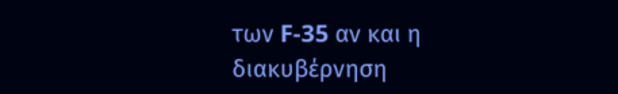των F-35 αν και η διακυβέρνηση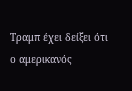Τραμπ έχει δείξει ότι ο αμερικανός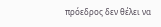πρόεδρος δεν θέλει να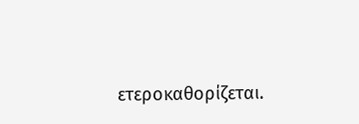ετεροκαθορίζεται.